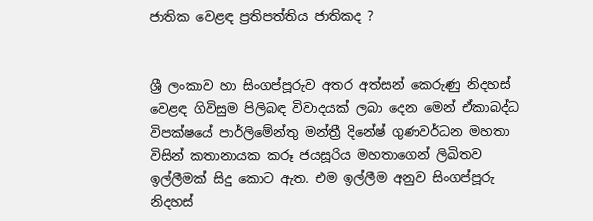ජාතික වෙළඳ ප්‍රතිපත්තිය ජාතිකද ?


ශ්‍රී ලංකාව හා සිංගප්පූරුව අතර අත්සන් කෙරුණු නිදහස් වෙළඳ ගිවිසුම පිලිබඳ විවාදයක් ලබා දෙන මෙන් ඒකාබද්ධ විපක්ෂයේ පාර්ලිමේන්තු මන්ත්‍රී දිනේෂ් ගුණවර්ධන මහතා විසින් කතානායක කරූ ජයසූරිය මහතාගෙන් ලිඛිතව ඉල්ලීමක් සිදු කොට ඇත. එම ඉල්ලීම අනුව සිංගප්පූරු නිදහස්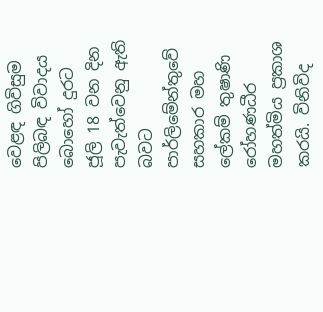වෙළඳ ගිවිසුම පිලිබඳ විවාදය බොහෝ දුරට ජූලි 18 වන දින පැවැත්වෙනු ඇති බවට පාර්ලිමේන්තුවේ සහකාර මහ ලේකම් තුෂාණි රෝහණධීර මහත්මිය ප්‍රකාශ කරයි. විනිවිද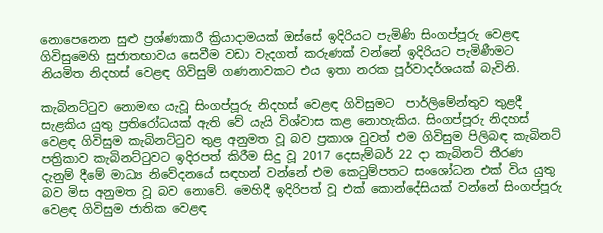නොපෙනෙන සුළු ප්‍රශ්ණකාරී ක්‍රියාදාමයක් ඔස්සේ ඉදිරියට පැමිණි සිංගප්පූරු වෙළඳ ගිවිසුමෙහි සුජාතභාවය සෙවීම වඩා වැදගත් කරුණක් වන්නේ ඉදිරියට පැමිණීමට නියමිත නිදහස් වෙළඳ ගිවිසුම් ගණනාවකට එය ඉතා නරක පූර්වාදර්ශයක් බැවිනි.

කැබිනට්ටුව නොමඟ යැවූ සිංගප්පූරු නිදහස් වෙළඳ ගිවිසුමට  පාර්ලිමේන්තුව තුළදී සැළකිය යුතු ප්‍රතිරෝධයක් ඇති වේ යැයි විශ්වාස කළ නොහැකිය. සිංගප්පූරු නිදහස් වෙළඳ ගිවිසුම කැබිනට්ටුව තුළ අනුමත වූ බව ප්‍රකාශ වුවත් එම ගිවිසුම පිලිබඳ කැබිනට් පත්‍රිකාව කැබිනට්ටුවට ඉදිරපත් කිරීම සිදු වූ 2017 දෙසැම්බර් 22 දා කැබිනට් තීරණ දැනුම් දීමේ මාධ්‍ය නිවේදනයේ සඳහන් වන්නේ එම කෙටුම්පතට සංශෝධන එක් විය යුතු බව මිස අනුමත වූ බව නොවේ. මෙහිදී ඉදිරිපත් වූ එක් කොන්දේසියක් වන්නේ සිංගප්පූරු වෙළඳ ගිවිසුම ජාතික වෙළඳ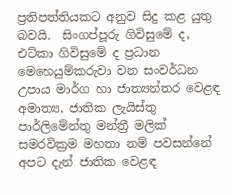ප්‍රතිපත්තියකට අනුව සිදු කළ යුතු බවයි.  සිංගප්පූරු ගිවිසුමේ ද, එට්කා ගිවිසුමේ ද ප්‍රධාන මෙහෙයුම්කරුවා වන සංවර්ධන උපාය මාර්ග හා ජාත්‍යන්තර වෙළඳ අමාත්‍ය, ජාතික ලැයිස්තු පාර්ලිමේන්තු මන්ත්‍රී මලික් සමරවික්‍රම මහතා නම් පවසන්නේ අපට දැන් ජාතික වෙළඳ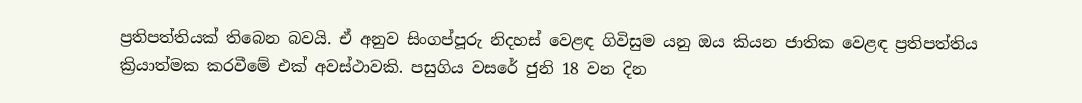ප්‍රතිපත්තියක් තිබෙන බවයි. ඒ අනුව සිංගප්පූරු නිදහස් වෙළඳ ගිවිසුම යනු ඔය කියන ජාතික වෙළඳ ප්‍රතිපත්තිය ක්‍රියාත්මක කරවීමේ එක් අවස්ථාවකි. පසුගිය වසරේ ජුනි 18 වන දින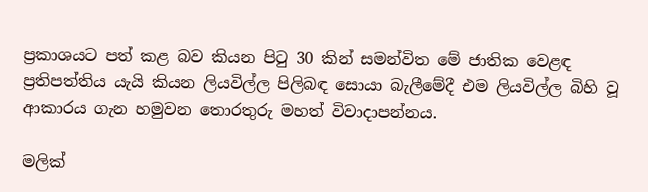ප්‍රකාශයට පත් කළ බව කියන පිටු 30 කින් සමන්විත මේ ජාතික වෙළඳ ප්‍රතිපත්තිය යැයි කියන ලියවිල්ල පිලිබඳ සොයා බැලීමේදී එම ලියවිල්ල බිහි වූ ආකාරය ගැන හමුවන තොරතුරු මහත් විවාදාපන්නය.

මලික්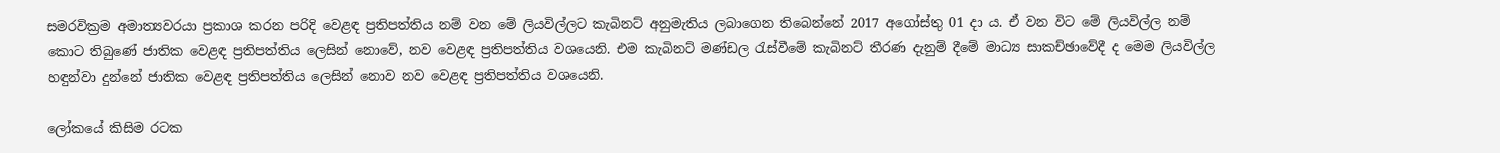සමරවික්‍රම අමාත්‍යවරයා ප්‍රකාශ කරන පරිදි වෙළඳ ප්‍රතිපත්තිය නම් වන මේ ලියවිල්ලට කැබිනට් අනුමැතිය ලබාගෙන තිබෙන්නේ 2017 අගෝස්තු 01 දා ය. ඒ වන විට මේ ලියවිල්ල නම් කොට තිබුණේ ජාතික වෙළඳ ප්‍රතිපත්තිය ලෙසින් නොවේ, නව වෙළඳ ප්‍රතිපත්තිය වශයෙනි. එම කැබිනට් මණ්ඩල රැස්වීමේ කැබිනට් තීරණ දැනුම් දීමේ මාධ්‍ය සාකච්ඡාවේදී ද මෙම ලියවිල්ල හඳුන්වා දුන්නේ ජාතික වෙළඳ ප්‍රතිපත්තිය ලෙසින් නොව නව වෙළඳ ප්‍රතිපත්තිය වශයෙනි.

ලෝකයේ කිසිම රටක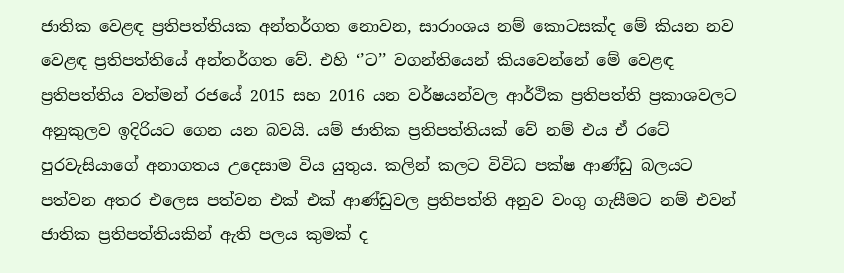ජාතික වෙළඳ ප්‍රතිපත්තියක අන්තර්ගත නොවන, සාරාංශය නම් කොටසක්ද මේ කියන නව වෙළඳ ප්‍රතිපත්තියේ අන්තර්ගත වේ. එහි ‘’ට’’ වගන්තියෙන් කියවෙන්නේ මේ වෙළඳ ප්‍රතිපත්තිය වත්මන් රජයේ 2015 සහ 2016 යන වර්ෂයන්වල ආර්ථික ප්‍රතිපත්ති ප්‍රකාශවලට අනුකුලව ඉදිරියට ගෙන යන බවයි. යම් ජාතික ප්‍රතිපත්තියක් වේ නම් එය ඒ රටේ පුරවැසියාගේ අනාගතය උදෙසාම විය යුතුය. කලින් කලට විවිධ පක්ෂ ආණ්ඩු බලයට පත්වන අතර එලෙස පත්වන එක් එක් ආණ්ඩුවල ප්‍රතිපත්ති අනුව වංගු ගැසීමට නම් එවන් ජාතික ප්‍රතිපත්තියකින් ඇති පලය කුමක් ද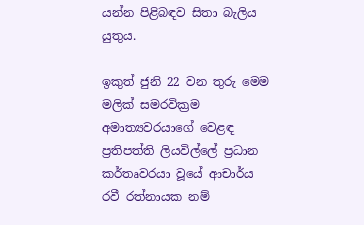යන්න පිළිබඳව සිතා බැලිය යුතුය.

ඉකුත් ජුනි 22 වන තුරු මෙම මලික් සමරවික්‍රම අමාත්‍යවරයාගේ වෙළඳ ප්‍රතිපත්ති ලියවිල්ලේ ප්‍රධාන කර්තෘවරයා වූයේ ආචාර්ය රවී රත්නායක නම්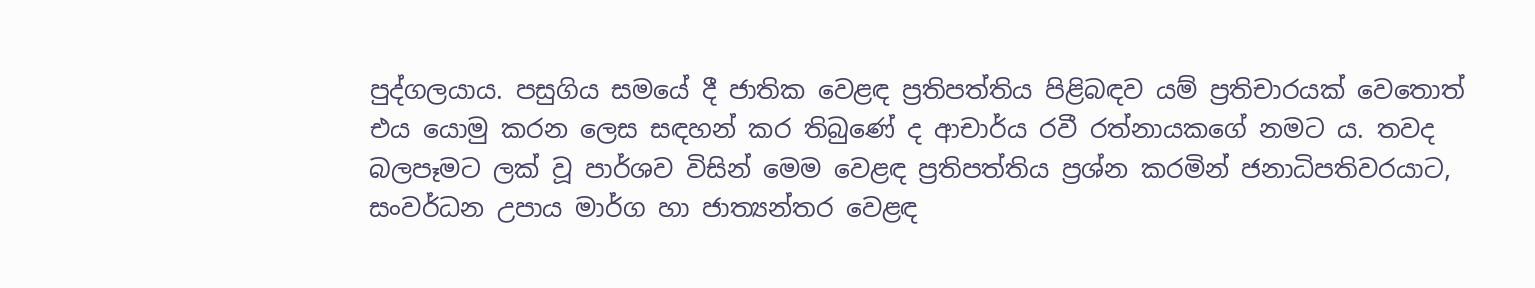පුද්ගලයාය. පසුගිය සමයේ දී ජාතික වෙළඳ ප්‍රතිපත්තිය පිළිබඳව යම් ප්‍රතිචාරයක් වෙතොත් එය යොමු කරන ලෙස සඳහන් කර තිබුණේ ද ආචාර්ය රවී රත්නායකගේ නමට ය. තවද බලපෑමට ලක් වූ පාර්ශව විසින් මෙම වෙළඳ ප්‍රතිපත්තිය ප්‍රශ්න කරමින් ජනාධිපතිවරයාට, සංවර්ධන උපාය මාර්ග හා ජාත්‍යන්තර වෙළඳ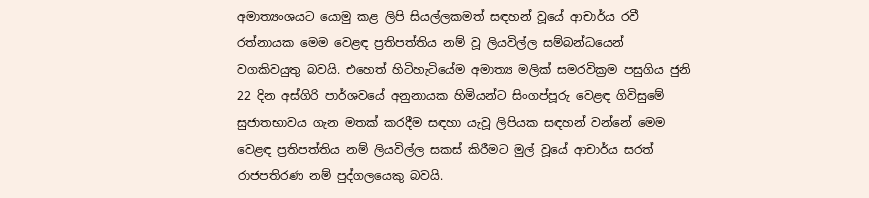අමාත්‍යංශයට යොමු කළ ලිපි සියල්ලකමත් සඳහන් වූයේ ආචාර්ය රවී රත්නායක මෙම වෙළඳ ප්‍රතිපත්තිය නම් වූ ලියවිල්ල සම්බන්ධයෙන් වගකිවයුතු බවයි. එහෙත් හිටිහැටියේම අමාත්‍ය මලික් සමරවික්‍රම පසුගිය ජුනි 22 දින අස්ගිරි පාර්ශවයේ අනුනායක හිමියන්ට සිංගප්පූරු වෙළඳ ගිවිසුමේ සුජාතභාවය ගැන මතක් කරදීම සඳහා යැවූ ලිපියක සඳහන් වන්නේ මෙම වෙළඳ ප්‍රතිපත්තිය නම් ලියවිල්ල සකස් කිරීමට මුල් වූයේ ආචාර්ය සරත් රාජපතිරණ නම් පුද්ගලයෙකු බවයි.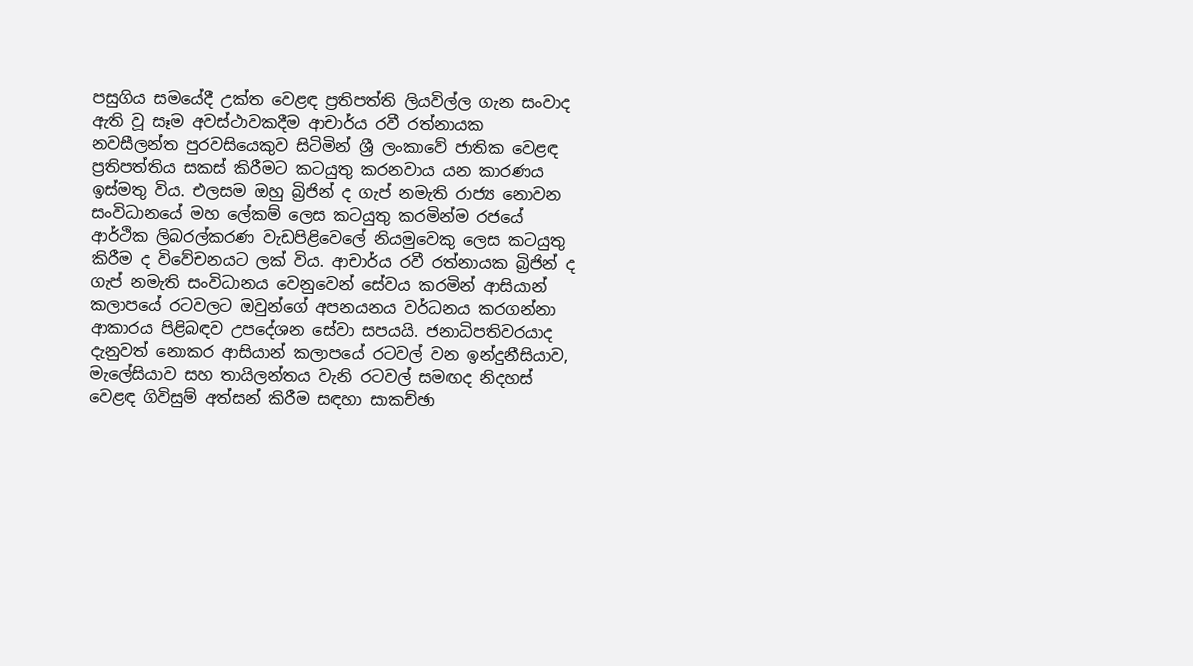පසුගිය සමයේදී උක්ත වෙළඳ ප්‍රතිපත්ති ලියවිල්ල ගැන සංවාද ඇති වූ සෑම අවස්ථාවකදීම ආචාර්ය රවී රත්නායක නවසීලන්ත පුරවසියෙකුව සිටිමින් ශ්‍රී ලංකාවේ ජාතික වෙළඳ ප්‍රතිපත්තිය සකස් කිරීමට කටයුතු කරනවාය යන කාරණය ඉස්මතු විය. එලසම ඔහු බ්‍රිජින් ද ගැප් නමැති රාජ්‍ය නොවන සංවිධානයේ මහ ලේකම් ලෙස කටයුතු කරමින්ම රජයේ ආර්ථික ලිබරල්කරණ වැඩපිළිවෙලේ නියමුවෙකු ලෙස කටයුතු කිරීම ද විවේචනයට ලක් විය. ආචාර්ය රවී රත්නායක බ්‍රිජින් ද ගැප් නමැති සංවිධානය වෙනුවෙන් සේවය කරමින් ආසියාන් කලාපයේ රටවලට ඔවුන්ගේ අපනයනය වර්ධනය කරගන්නා ආකාරය පිළිබඳව උපදේශන සේවා සපයයි. ජනාධිපතිවරයාද දැනුවත් නොකර ආසියාන් කලාපයේ රටවල් වන ඉන්දුනීසියාව, මැලේසියාව සහ තායිලන්තය වැනි රටවල් සමඟද නිදහස් වෙළඳ ගිවිසුම් අත්සන් කිරීම සඳහා සාකච්ඡා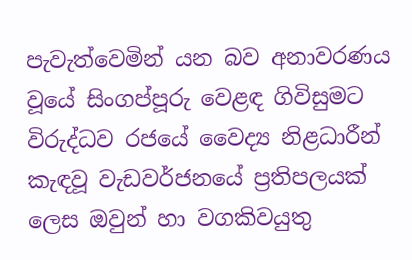පැවැත්වෙමින් යන බව අනාවරණය වූයේ සිංගප්පූරු වෙළඳ ගිවිසුමට විරුද්ධව රජයේ වෛද්‍ය නිළධාරීන් කැඳවූ වැඩවර්ජනයේ ප්‍රතිපලයක් ලෙස ඔවුන් හා වගකිවයුතු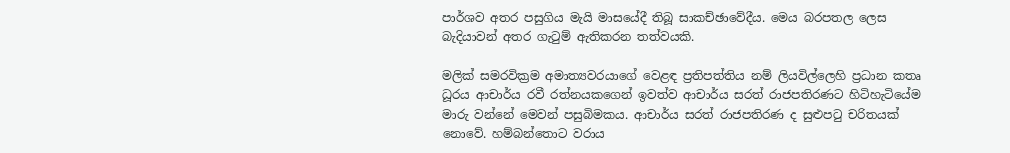පාර්ශව අතර පසුගිය මැයි මාසයේදී තිබූ සාකච්ඡාවේදීය. මෙය බරපතල ලෙස බැදියාවන් අතර ගැටුම් ඇතිකරන තත්වයකි.

මලික් සමරවික්‍රම අමාත්‍යවරයාගේ වෙළඳ ප්‍රතිපත්තිය නම් ලියවිල්ලෙහි ප්‍රධාන කතෘ ධූරය ආචාර්ය රවී රත්නයකගෙන් ඉවත්ව ආචාර්ය සරත් රාජපතිරණට හිටිහැටියේම මාරු වන්නේ මෙවන් පසුබිමකය. ආචාර්ය සරත් රාජපතිරණ ද සුළුපටු චරිතයක් නොවේ. හම්බන්තොට වරාය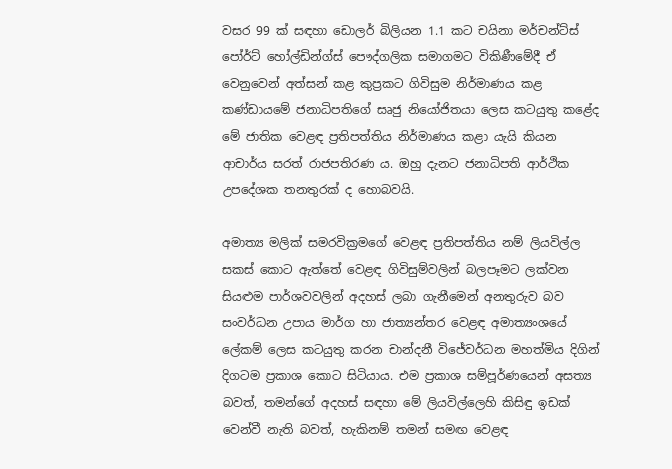වසර 99 ක් සඳහා ඩොලර් බිලියන 1.1 කට චයිනා මර්චන්ට්ස් පෝර්ට් හෝල්ඩින්ග්ස් පෞද්ගලික සමාගමට විකිණීමේදී ඒ වෙනුවෙන් අත්සන් කළ කුප්‍රකට ගිවිසුම නිර්මාණය කළ කණ්ඩායමේ ජනාධිපතිගේ සෘජු නියෝජිතයා ලෙස කටයුතු කළේද මේ ජාතික වෙළඳ ප්‍රතිපත්තිය නිර්මාණය කළා යැයි කියන ආචාර්ය සරත් රාජපතිරණ ය. ඔහු දැනට ජනාධිපති ආර්ථික උපදේශක තනතුරක් ද හොබවයි.

අමාත්‍ය මලික් සමරවික්‍රමගේ වෙළඳ ප්‍රතිපත්තිය නම් ලියවිල්ල සකස් කොට ඇත්තේ වෙළඳ ගිවිසුම්වලින් බලපෑමට ලක්වන සියළුම පාර්ශවවලින් අදහස් ලබා ගැනීමෙන් අනතුරුව බව සංවර්ධන උපාය මාර්ග හා ජාත්‍යන්තර වෙළඳ අමාත්‍යංශයේ ලේකම් ලෙස කටයුතු කරන චාන්දනී විජේවර්ධන මහත්මිය දිගින් දිගටම ප්‍රකාශ කොට සිටියාය. එම ප්‍රකාශ සම්පූර්ණයෙන් අසත්‍ය බවත්, තමන්ගේ අදහස් සඳහා මේ ලියවිල්ලෙහි කිසිඳු ඉඩක් වෙන්වී නැති බවත්, හැකිනම් තමන් සමඟ වෙළඳ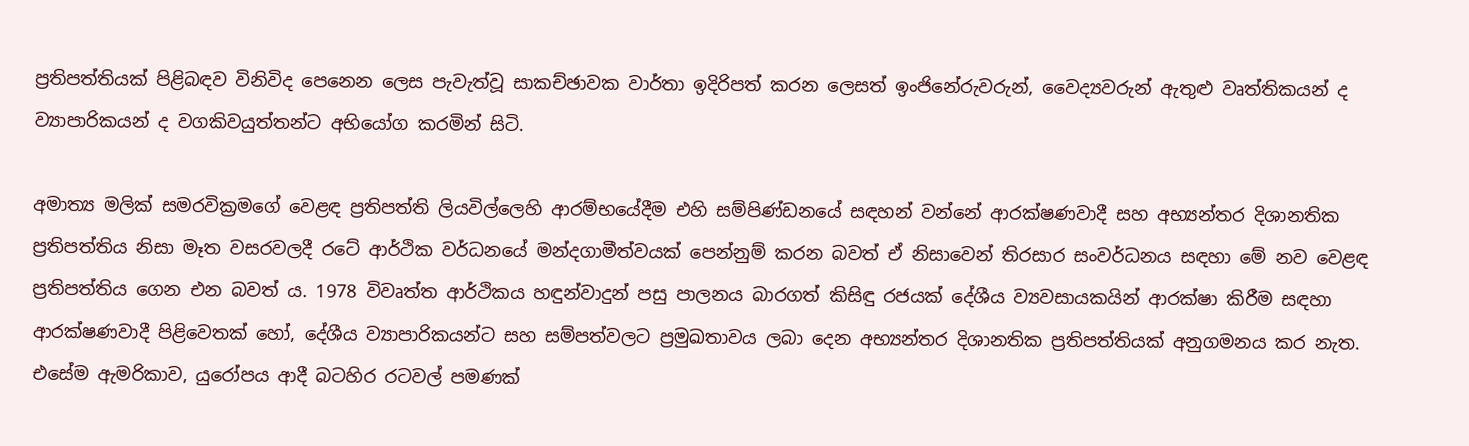ප්‍රතිපත්තියක් පිළිබඳව විනිවිද පෙනෙන ලෙස පැවැත්වූ සාකච්ඡාවක වාර්තා ඉදිරිපත් කරන ලෙසත් ඉංජිනේරුවරුන්, වෛද්‍යවරුන් ඇතුළු වෘත්තිකයන් ද ව්‍යාපාරිකයන් ද වගකිවයුත්තන්ට අභියෝග කරමින් සිටි.

අමාත්‍ය මලික් සමරවික්‍රමගේ වෙළඳ ප්‍රතිපත්ති ලියවිල්ලෙහි ආරම්භයේදීම එහි සම්පිණ්ඩනයේ සඳහන් වන්නේ ආරක්ෂණවාදී සහ අභ්‍යන්තර දිශානතික ප්‍රතිපත්තිය නිසා මෑත වසරවලදී රටේ ආර්ථික වර්ධනයේ මන්දගාමීත්වයක් පෙන්නුම් කරන බවත් ඒ නිසාවෙන් තිරසාර සංවර්ධනය සඳහා මේ නව වෙළඳ ප්‍රතිපත්තිය ගෙන එන බවත් ය. 1978 විවෘත්ත ආර්ථිකය හඳුන්වාදුන් පසු පාලනය බාරගත් කිසිඳු රජයක් දේශීය ව්‍යවසායකයින් ආරක්ෂා කිරීම සඳහා ආරක්ෂණවාදී පිළිවෙතක් හෝ, දේශීය ව්‍යාපාරිකයන්ට සහ සම්පත්වලට ප්‍රමුඛතාවය ලබා දෙන අභ්‍යන්තර දිශානතික ප්‍රතිපත්තියක් අනුගමනය කර නැත. එසේම ඇමරිකාව, යුරෝපය ආදී බටහිර රටවල් පමණක්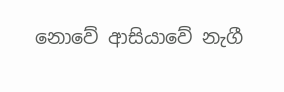නොවේ ආසියාවේ නැගී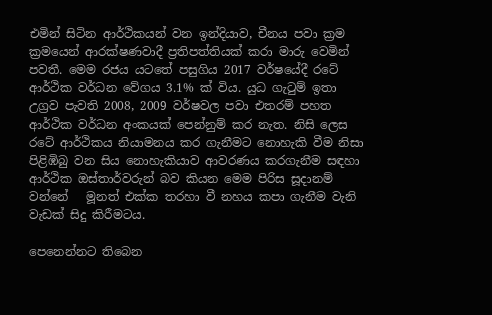එමින් සිටින ආර්ථිකයන් වන ඉන්දියාව, චීනය පවා ක්‍රම ක්‍රමයෙන් ආරක්ෂණවාදී ප්‍රතිපත්තියක් කරා මාරු වෙමින් පවතී. මෙම රජය යටතේ පසුගිය 2017 වර්ෂයේදී රටේ ආර්ථික වර්ධන වේගය 3.1% ක් විය. යුධ ගැටුම් ඉතා උග්‍රව පැවති 2008, 2009 වර්ෂවල පවා එතරම් පහත ආර්ථික වර්ධන අංකයක් පෙන්නුම් කර නැත. නිසි ලෙස රටේ ආර්ථිකය නියාමනය කර ගැනීමට නොහැකි වීම නිසා පිළිඹිබු වන සිය නොහැකියාව ආවරණය කරගැනීම සඳහා ආර්ථික ඔස්තාර්වරුන් බව කියන මෙම පිරිස සූදානම් වන්නේ   මූනත් එක්ක තරහා වී නහය කපා ගැනීම වැනි වැඩක් සිදු කිරීමටය.

පෙනෙන්නට තිබෙන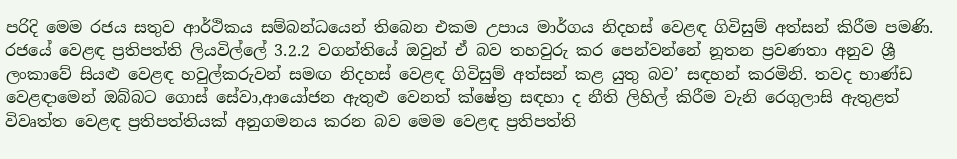පරිදි මෙම රජය සතුව ආර්ථිකය සම්බන්ධයෙන් තිබෙන එකම උපාය මාර්ගය නිදහස් වෙළඳ ගිවිසුම් අත්සන් කිරීම පමණි. රජයේ වෙළඳ ප්‍රතිපත්ති ලියවිල්ලේ 3.2.2 වගන්තියේ ඔවුන් ඒ බව තහවුරු කර පෙන්වන්නේ නූතන ප්‍රවණතා අනුව ශ්‍රී ලංකාවේ සියළු වෙළඳ හවුල්කරුවන් සමඟ නිදහස් වෙළඳ ගිවිසුම් අත්සන් කළ යුතු බව’ සඳහන් කරමිනි. තවද භාණ්ඩ වෙළඳාමෙන් ඔබ්බට ගොස් සේවා,ආයෝජන ඇතුළු වෙනත් ක්ෂේත්‍ර සඳහා ද නීති ලිහිල් කිරීම වැනි රෙගුලාසි ඇතුළත් විවෘත්ත වෙළඳ ප්‍රතිපත්තියක් අනුගමනය කරන බව මෙම වෙළඳ ප්‍රතිපත්ති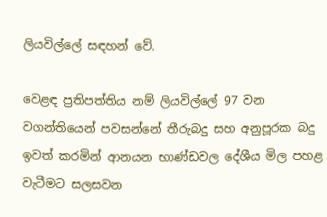ලියවිල්ලේ සඳහන් වේ.

වෙළඳ ප්‍රතිපත්තිය නම් ලියවිල්ලේ 97 වන වගන්තියෙන් පවසන්නේ තීරුබදු සහ අනුපූරක බදු ඉවත් කරමින් ආනයන භාණ්ඩවල දේශීය මිල පහළ වැටීමට සලසවන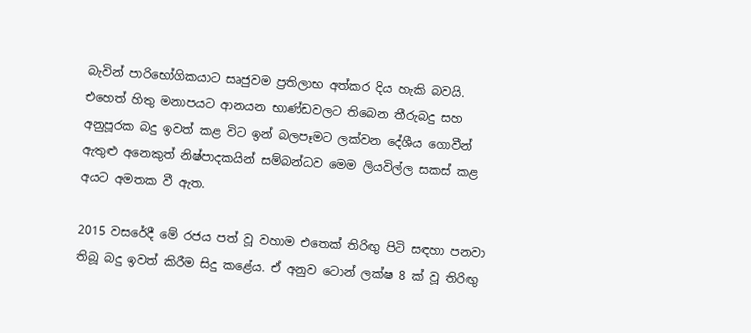බැවින් පාරිභෝගිකයාට සෘජුවම ප්‍රතිලාභ අත්කර දිය හැකි බවයි. එහෙත් හිතු මනාපයට ආනයන භාණ්ඩවලට තිබෙන තීරුබදු සහ අනුපූරක බදු ඉවත් කළ විට ඉන් බලපෑමට ලක්වන දේශීය ගොවීන් ඇතුළු අනෙකුත් නිෂ්පාදකයින් සම්බන්ධව මෙම ලියවිල්ල සකස් කළ අයට අමතක වී ඇත.

2015 වසරේදී මේ රජය පත් වූ වහාම එතෙක් තිරිඟු පිටි සඳහා පනවා තිබූ බදු ඉවත් කිරීම සිදු කළේය. ඒ අනුව ටොන් ලක්ෂ 8 ක් වූ තිරිඟු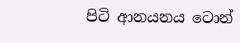පිටි ආනයනය ටොන්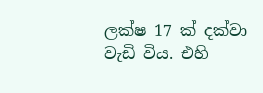ලක්ෂ 17 ක් දක්වා වැඩි විය. එහි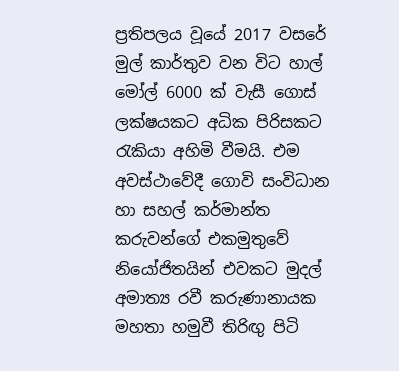ප්‍රතිපලය වූයේ 2017 වසරේ මුල් කාර්තුව වන විට හාල් මෝල් 6000 ක් වැසී ගොස් ලක්ෂයකට අධික පිරිසකට රැකියා අහිමි වීමයි. එම අවස්ථාවේදී ගොවි සංවිධාන හා සහල් කර්මාන්ත කරුවන්ගේ එකමුතුවේ නියෝජිතයින් එවකට මුදල් අමාත්‍ය රවී කරුණානායක මහතා හමුවී තිරිඟු පිටි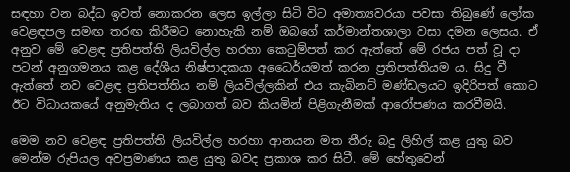සඳහා වන බද්ධ ඉවත් නොකරන ලෙස ඉල්ලා සිටි විට අමාත්‍යවරයා පවසා තිබුණේ ලෝක වෙළඳපල සමඟ තරඟ කිරීමට නොහැකි නම් ඔබගේ කර්මාන්තශාලා වසා දමන ලෙසය. ඒ අනුව මේ වෙළඳ ප්‍රතිපත්ති ලියවිල්ල හරහා කෙටුම්පත් කර ඇත්තේ මේ රජය පත් වූ දා පටන් අනුගමනය කළ දේශීය නිෂ්පාදකයා අධෛර්යමත් කරන ප්‍රතිපත්තියම ය. සිදු වී ඇත්තේ නව වෙළඳ ප්‍රතිපත්තිය නම් ලියවිල්ලකින් එය කැබිනට් මණ්ඩලයට ඉදිරිපත් කොට ඊට විධායකයේ අනුමැතිය ද ලබාගත් බව කියමින් පිළිගැනීමක් ආරෝපණය කරවීමයි.

මෙම නව වෙළඳ ප්‍රතිපත්ති ලියවිල්ල හරහා ආනයන මත තීරු බදු ලිහිල් කළ යුතු බව මෙන්ම රුපියල අවප්‍රමාණය කළ යුතු බවද ප්‍රකාශ කර සිටී. මේ හේතුවෙන්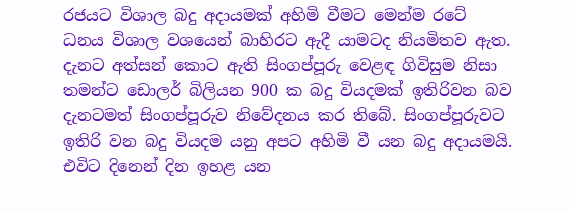රජයට විශාල බදු අදායමක් අහිමි වීමට මෙන්ම රටේ ධනය විශාල වශයෙන් බාහිරට ඇදී යාමටද නියමිතව ඇත. දැනට අත්සන් කොට ඇති සිංගප්පූරු වෙළඳ ගිවිසුම නිසා තමන්ට ඩොලර් බිලියන 900 ක බදු වියදමක් ඉතිරිවන බව දැනටමත් සිංගප්පූරුව නිවේදනය කර තිබේ. සිංගප්පූරුවට ඉතිරි වන බදු වියදම යනු අපට අහිමි වී යන බදු අදායමයි. එවිට දිනෙන් දින ඉහළ යන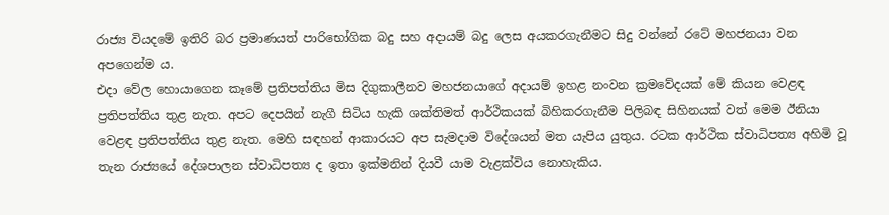රාජ්‍ය වියදමේ ඉතිරි බර ප්‍රමාණයත් පාරිභෝගික බදු සහ අදායම් බදු ලෙස අයකරගැනීමට සිදු වන්නේ රටේ මහජනයා වන අපගෙන්ම ය.
එදා වේල හොයාගෙන කෑමේ ප්‍රතිපත්තිය මිස දිගුකාලීනව මහජනයාගේ අදායම් ඉහළ නංවන ක්‍රමවේදයක් මේ කියන වෙළඳ ප්‍රතිපත්තිය තුළ නැත. අපට දෙපයින් නැගී සිටිය හැකි ශක්තිමත් ආර්ථිකයක් බිහිකරගැනීම පිලිබඳ සිහිනයක් වත් මෙම ඊනියා වෙළඳ ප්‍රතිපත්තිය තුළ නැත. මෙහි සඳහන් ආකාරයට අප සැමදාම විදේශයන් මත යැපිය යුතුය. රටක ආර්ථික ස්වාධිපත්‍ය අහිමි වූ තැන රාජ්‍යයේ දේශපාලන ස්වාධිපත්‍ය ද ඉතා ඉක්මනින් දියවී යාම වැළක්විය නොහැකිය.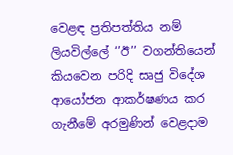වෙළඳ ප්‍රතිපත්තිය නම් ලියවිල්ලේ ‘’ඊ’’ වගන්තියෙන් කියවෙන පරිදි සෘජු විදේශ ආයෝජන ආකර්ෂණය කර ගැනීමේ අරමුණින් වෙළදාම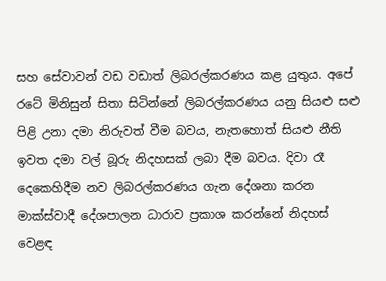සහ සේවාවන් වඩ වඩාත් ලිබරල්කරණය කළ යුතුය. අපේ රටේ මිනිසුන් සිතා සිටින්නේ ලිබරල්කරණය යනු සියළු සළු පිළි උනා දමා නිරුවත් වීම බවය, නැතහොත් සියළු නීති ඉවත දමා වල් බූරු නිදහසක් ලබා දීම බවය. දිවා රෑ දෙකෙහිදීම නව ලිබරල්කරණය ගැන දේශනා කරන මාක්ස්වාදී දේශපාලන ධාරාව ප්‍රකාශ කරන්නේ නිදහස් වෙළඳ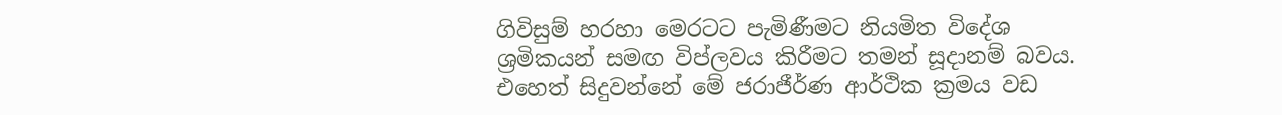ගිවිසුම් හරහා මෙරටට පැමිණීමට නියමිත විදේශ ශ්‍රමිකයන් සමඟ විප්ලවය කිරීමට තමන් සූදානම් බවය. එහෙත් සිදුවන්නේ මේ ජරාජීර්ණ ආර්ථික ක්‍රමය වඩ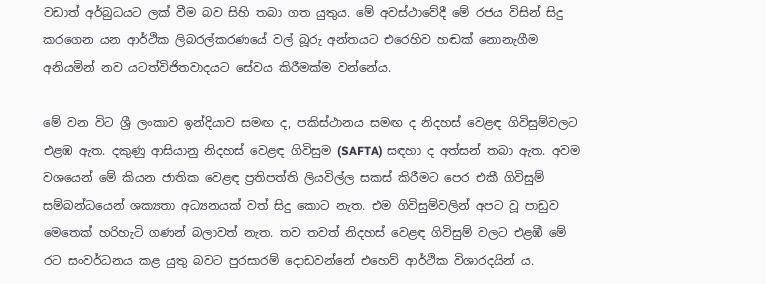වඩාත් අර්බුධයට ලක් වීම බව සිහි තබා ගත යුතුය. මේ අවස්ථාවේදී මේ රජය විසින් සිදු කරගෙන යන ආර්ථික ලිබරල්කරණයේ වල් බූරු අන්තයට එරෙහිව හඬක් නොනැගීම අනියමින් නව යටත්විජිතවාදයට සේවය කිරීමක්ම වන්නේය.

මේ වන විට ශ්‍රී ලංකාව ඉන්දියාව සමඟ ද, පකිස්ථානය සමඟ ද නිදහස් වෙළඳ ගිවිසුම්වලට එළඹ ඇත. දකුණු ආසියානු නිදහස් වෙළඳ ගිවිසුම (SAFTA) සඳහා ද අත්සන් තබා ඇත. අවම වශයෙන් මේ කියන ජාතික වෙළඳ ප්‍රතිපත්ති ලියවිල්ල සකස් කිරීමට පෙර එකී ගිවිසුම් සම්බන්ධයෙන් ශක්‍යතා අධ්‍යනයක් වත් සිදු කොට නැත. එම ගිවිසුම්වලින් අපට වූ පාඩුව මෙතෙක් හරිහැටි ගණන් බලාවත් නැත. තව තවත් නිදහස් වෙළඳ ගිවිසුම් වලට එළඹී මේ රට සංවර්ධනය කළ යුතු බවට පුරසාරම් දොඩවන්නේ එහෙව් ආර්ථික විශාරදයින් ය.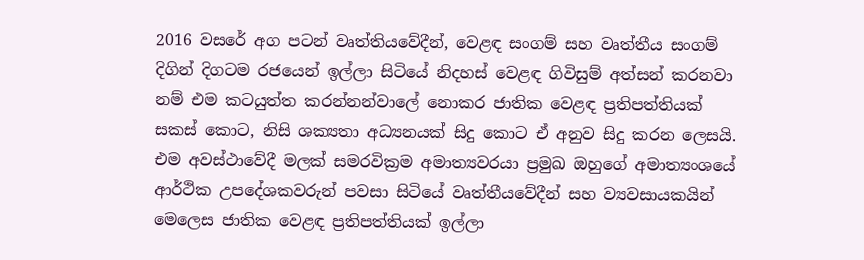2016 වසරේ අග පටන් වෘත්තියවේදීන්, වෙළඳ සංගම් සහ වෘත්තීය සංගම් දිගින් දිගටම රජයෙන් ඉල්ලා සිටියේ නිදහස් වෙළඳ ගිවිසුම් අත්සන් කරනවා නම් එම කටයුත්ත කරන්නන්වාලේ නොකර ජාතික වෙළඳ ප්‍රතිපත්තියක් සකස් කොට, නිසි ශක්‍යතා අධ්‍යනයක් සිදු කොට ඒ අනුව සිදු කරන ලෙසයි. එම අවස්ථාවේදී මලක් සමරවික්‍රම අමාත්‍යවරයා ප්‍රමුඛ ඔහුගේ අමාත්‍යංශයේ ආර්ථික උපදේශකවරුන් පවසා සිටියේ වෘත්තීයවේදීන් සහ ව්‍යවසායකයින් මෙලෙස ජාතික වෙළඳ ප්‍රතිපත්තියක් ඉල්ලා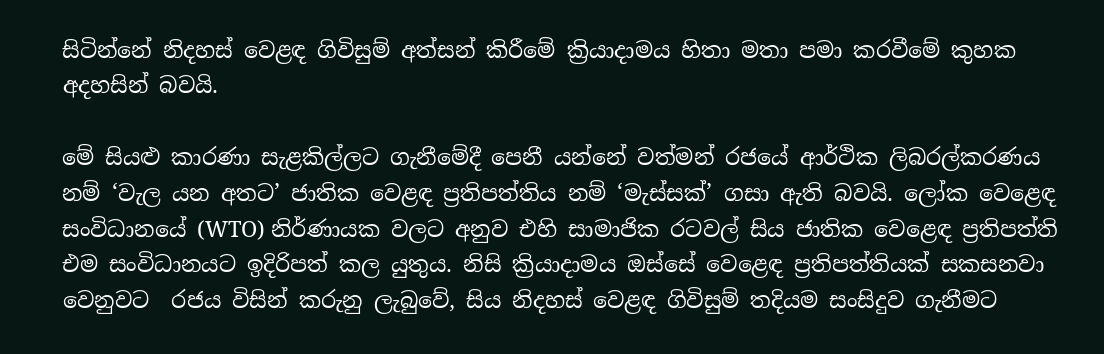සිටින්නේ නිදහස් වෙළඳ ගිවිසුම් අත්සන් කිරීමේ ක්‍රියාදාමය හිතා මතා පමා කරවීමේ කුහක අදහසින් බවයි.

මේ සියළු කාරණා සැළකිල්ලට ගැනීමේදී පෙනී යන්නේ වත්මන් රජයේ ආර්ථික ලිබරල්කරණය නම් ‘වැල යන අතට’ ජාතික වෙළඳ ප්‍රතිපත්තිය නම් ‘මැස්සක්’ ගසා ඇති බවයි. ලෝක වෙළෙඳ සංවිධානයේ (WTO) නිර්ණායක වලට අනුව එහි සාමාජික රටවල් සිය ජාතික වෙළෙඳ ප්‍රතිපත්ති එම සංවිධානයට ඉදිරිපත් කල යුතුය. නිසි ක්‍රියාදාමය ඔස්සේ වෙළෙඳ ප්‍රතිපත්තියක් සකසනවා වෙනුවට  රජය විසින් කරුනු ලැබුවේ, සිය නිදහස් වෙළඳ ගිවිසුම් තදියම සංසිදුව ගැනීමට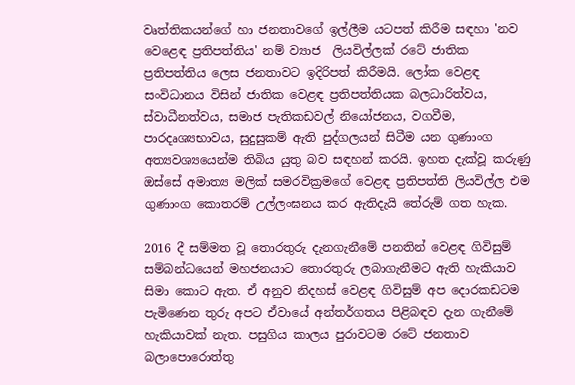වෘත්තිකයන්ගේ හා ජනතාවගේ ඉල්ලීම යටපත් කිරීම සඳහා 'නව වෙළෙඳ ප්‍රතිපත්තිය' නම් ව්‍යාජ  ලියවිල්ලක් රටේ ජාතික ප්‍රතිපත්තිය ලෙස ජනතාවට ඉදිරිපත් කිරීමයි. ලෝක වෙළඳ සංවිධානය විසින් ජාතික වෙළඳ ප්‍රතිපත්තියක බලධාරිත්වය, ස්වාධීනත්වය, සමාජ පැතිකඩවල් නියෝජනය, වගවීම, පාරදෘශ්‍යභාවය, සුදුසුකම් ඇති පුද්ගලයන් සිටීම යන ගුණාංග අත්‍යවශ්‍යයෙන්ම තිබිය යුතු බව සඳහන් කරයි. ඉහත දැක්වූ කරුණු ඔස්සේ අමාත්‍ය මලික් සමරවික්‍රමගේ වෙළඳ ප්‍රතිපත්ති ලියවිල්ල එම ගුණාංග කොතරම් උල්ලංඝනය කර ඇතිදැයි තේරුම් ගත හැක.

2016 දී සම්මත වූ තොරතුරු දැනගැනීමේ පනතින් වෙළඳ ගිවිසුම් සම්බන්ධයෙන් මහජනයාට තොරතුරු ලබාගැනීමට ඇති හැකියාව සිමා කොට ඇත. ඒ අනුව නිදහස් වෙළඳ ගිවිසුම් අප දොරකඩටම පැමිණෙන තුරු අපට ඒවායේ අන්තර්ගතය පිළිබඳව දැන ගැනීමේ හැකියාවක් නැත. පසුගිය කාලය පුරාවටම රටේ ජනතාව බලාපොරොත්තු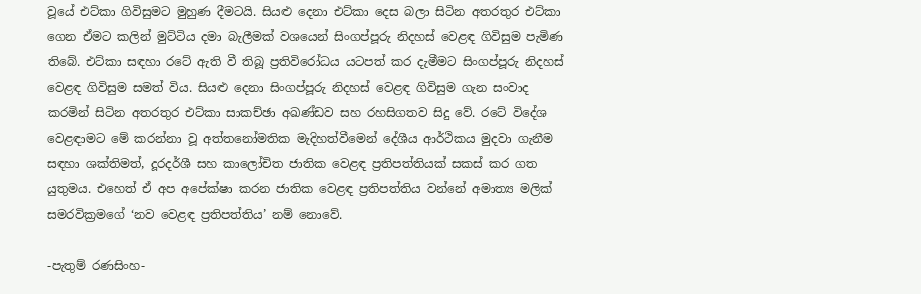වූයේ එට්කා ගිවිසුමට මුහුණ දීමටයි. සියළු දෙනා එට්කා දෙස බලා සිටින අතරතුර එට්කා ගෙන ඒමට කලින් මුට්ටිය දමා බැලීමක් වශයෙන් සිංගප්පූරු නිදහස් වෙළඳ ගිවිසුම පැමිණ තිබේ. එට්කා සඳහා රටේ ඇති වී තිබූ ප්‍රතිවිරෝධය යටපත් කර දැමීමට සිංගප්පූරු නිදහස් වෙළඳ ගිවිසුම සමත් විය. සියළු දෙනා සිංගප්පූරු නිදහස් වෙළඳ ගිවිසුම ගැන සංවාද කරමින් සිටින අතරතුර එට්කා සාකච්ඡා අඛණ්ඩව සහ රහසිගතව සිදු වේ. රටේ විදේශ වෙළඳාමට මේ කරන්නා වූ අත්තනෝමතික මැදිහත්වීමෙන් දේශීය ආර්ථිකය මුදවා ගැනීම සඳහා ශක්තිමත්, දූරදර්ශී සහ කාලෝචිත ජාතික වෙළඳ ප්‍රතිපත්තියක් සකස් කර ගත යුතුමය. එහෙත් ඒ අප අපේක්ෂා කරන ජාතික වෙළඳ ප්‍රතිපත්තිය වන්නේ අමාත්‍ය මලික් සමරවික්‍රමගේ ‘නව වෙළඳ ප්‍රතිපත්තිය’ නම් නොවේ.

-පැතුම් රණසිංහ-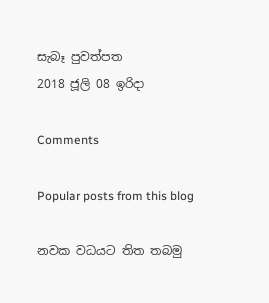සැබෑ පුවත්පත
2018 ජූලි 08 ඉරිදා

Comments

Popular posts from this blog

නවක වධයට තිත තබමු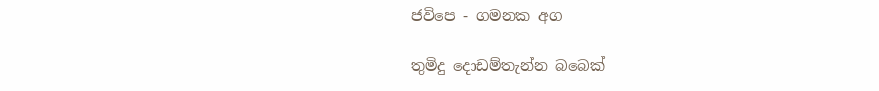ජවිපෙ - ගමනක අග

තුමිදු දොඩම්තැන්න බබෙක්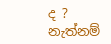ද ? නැත්නම්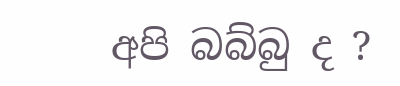අපි බබ්බු ද ?